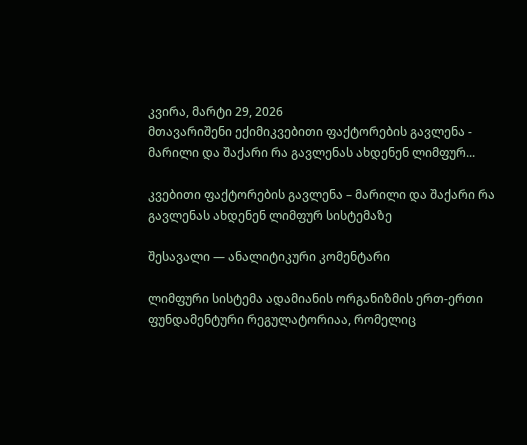კვირა, მარტი 29, 2026
მთავარიშენი ექიმიკვებითი ფაქტორების გავლენა - მარილი და შაქარი რა გავლენას ახდენენ ლიმფურ...

კვებითი ფაქტორების გავლენა – მარილი და შაქარი რა გავლენას ახდენენ ლიმფურ სისტემაზე

შესავალი — ანალიტიკური კომენტარი

ლიმფური სისტემა ადამიანის ორგანიზმის ერთ-ერთი ფუნდამენტური რეგულატორიაა, რომელიც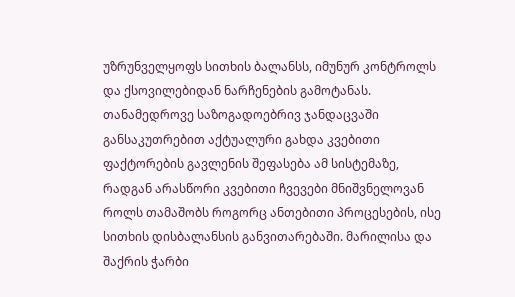უზრუნველყოფს სითხის ბალანსს, იმუნურ კონტროლს და ქსოვილებიდან ნარჩენების გამოტანას. თანამედროვე საზოგადოებრივ ჯანდაცვაში განსაკუთრებით აქტუალური გახდა კვებითი ფაქტორების გავლენის შეფასება ამ სისტემაზე, რადგან არასწორი კვებითი ჩვევები მნიშვნელოვან როლს თამაშობს როგორც ანთებითი პროცესების, ისე სითხის დისბალანსის განვითარებაში. მარილისა და შაქრის ჭარბი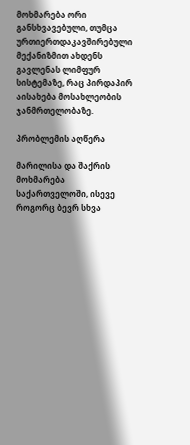მოხმარება ორი განსხვავებული, თუმცა ურთიერთდაკავშირებული მექანიზმით ახდენს გავლენას ლიმფურ სისტემაზე, რაც პირდაპირ აისახება მოსახლეობის ჯანმრთელობაზე.

პრობლემის აღწერა

მარილისა და შაქრის მოხმარება საქართველოში, ისევე როგორც ბევრ სხვა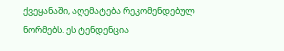ქვეყანაში, აღემატება რეკომენდებულ ნორმებს. ეს ტენდენცია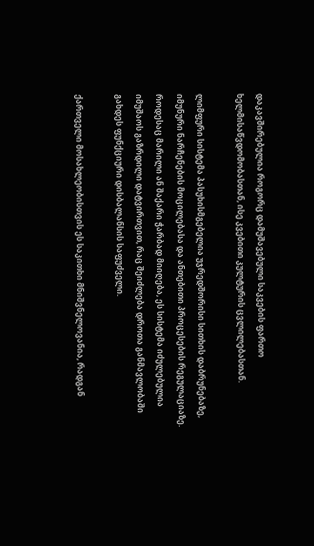დაკავშირებულია როგორც დამუშავებული საკვების ფართო ხელმისაწვდომობასთან, ისე კვებითი კულტურის ცვლილებასთან.

ლიმფური სისტემა პასუხისმგებელია უჯრედშორისი სითხის დაბრუნებაზე, იმუნური ნარჩენების მოცილებასა და ანთებითი პროცესების რეგულაციაზე. როდესაც მარილი ან შაქარი ჭარბად მიიღება, ეს სისტემა იძულებულია იმუშაოს გაზრდილი დატვირთვით, რაც შეიძლება დროთა განმავლობაში გახდეს ფუნქციური დისბალანსის საფუძველი.

ქართველი მოსახლეობისთვის ეს საკითხი მნიშვნელოვანია, რადგან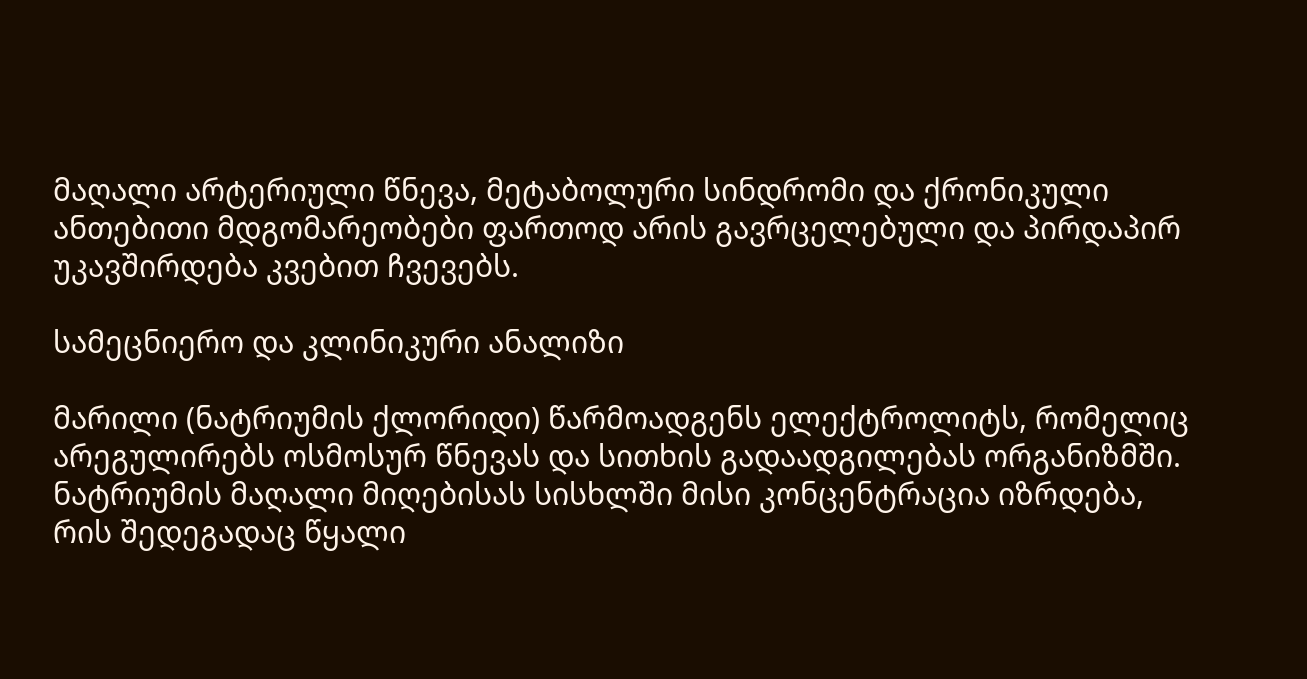მაღალი არტერიული წნევა, მეტაბოლური სინდრომი და ქრონიკული ანთებითი მდგომარეობები ფართოდ არის გავრცელებული და პირდაპირ უკავშირდება კვებით ჩვევებს.

სამეცნიერო და კლინიკური ანალიზი

მარილი (ნატრიუმის ქლორიდი) წარმოადგენს ელექტროლიტს, რომელიც არეგულირებს ოსმოსურ წნევას და სითხის გადაადგილებას ორგანიზმში. ნატრიუმის მაღალი მიღებისას სისხლში მისი კონცენტრაცია იზრდება, რის შედეგადაც წყალი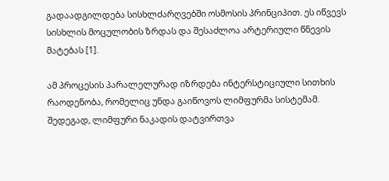გადაადგილდება სისხლძარღვებში ოსმოსის პრინციპით. ეს იწვევს სისხლის მოცულობის ზრდას და შესაძლოა არტერიული წნევის მატებას [1].

ამ პროცესის პარალელურად იზრდება ინტერსტიციული სითხის რაოდენობა, რომელიც უნდა გაიწოვოს ლიმფურმა სისტემამ. შედეგად, ლიმფური ნაკადის დატვირთვა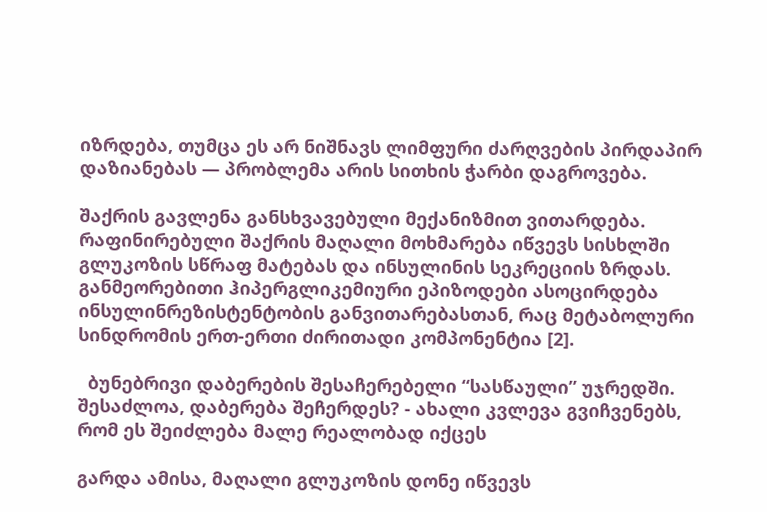იზრდება, თუმცა ეს არ ნიშნავს ლიმფური ძარღვების პირდაპირ დაზიანებას — პრობლემა არის სითხის ჭარბი დაგროვება.

შაქრის გავლენა განსხვავებული მექანიზმით ვითარდება. რაფინირებული შაქრის მაღალი მოხმარება იწვევს სისხლში გლუკოზის სწრაფ მატებას და ინსულინის სეკრეციის ზრდას. განმეორებითი ჰიპერგლიკემიური ეპიზოდები ასოცირდება ინსულინრეზისტენტობის განვითარებასთან, რაც მეტაბოლური სინდრომის ერთ-ერთი ძირითადი კომპონენტია [2].

  ბუნებრივი დაბერების შესაჩერებელი “სასწაული” უჯრედში. შესაძლოა, დაბერება შეჩერდეს? - ახალი კვლევა გვიჩვენებს, რომ ეს შეიძლება მალე რეალობად იქცეს

გარდა ამისა, მაღალი გლუკოზის დონე იწვევს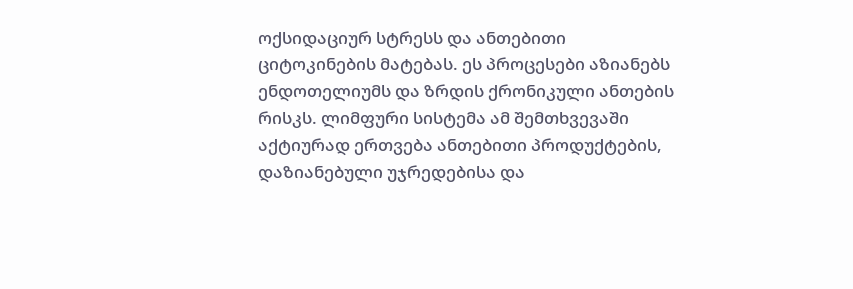ოქსიდაციურ სტრესს და ანთებითი ციტოკინების მატებას. ეს პროცესები აზიანებს ენდოთელიუმს და ზრდის ქრონიკული ანთების რისკს. ლიმფური სისტემა ამ შემთხვევაში აქტიურად ერთვება ანთებითი პროდუქტების, დაზიანებული უჯრედებისა და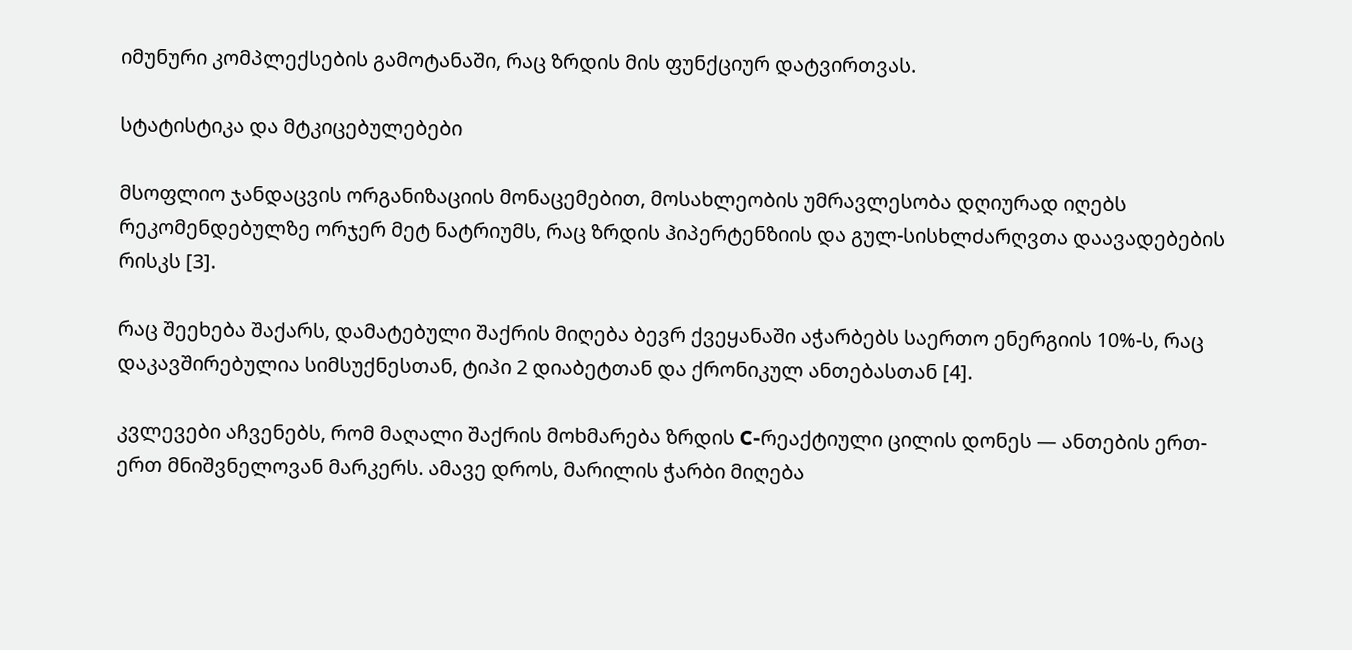იმუნური კომპლექსების გამოტანაში, რაც ზრდის მის ფუნქციურ დატვირთვას.

სტატისტიკა და მტკიცებულებები

მსოფლიო ჯანდაცვის ორგანიზაციის მონაცემებით, მოსახლეობის უმრავლესობა დღიურად იღებს რეკომენდებულზე ორჯერ მეტ ნატრიუმს, რაც ზრდის ჰიპერტენზიის და გულ-სისხლძარღვთა დაავადებების რისკს [3].

რაც შეეხება შაქარს, დამატებული შაქრის მიღება ბევრ ქვეყანაში აჭარბებს საერთო ენერგიის 10%-ს, რაც დაკავშირებულია სიმსუქნესთან, ტიპი 2 დიაბეტთან და ქრონიკულ ანთებასთან [4].

კვლევები აჩვენებს, რომ მაღალი შაქრის მოხმარება ზრდის C-რეაქტიული ცილის დონეს — ანთების ერთ-ერთ მნიშვნელოვან მარკერს. ამავე დროს, მარილის ჭარბი მიღება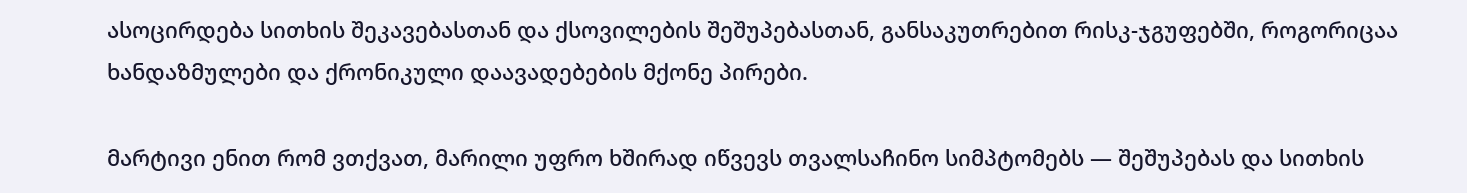ასოცირდება სითხის შეკავებასთან და ქსოვილების შეშუპებასთან, განსაკუთრებით რისკ-ჯგუფებში, როგორიცაა ხანდაზმულები და ქრონიკული დაავადებების მქონე პირები.

მარტივი ენით რომ ვთქვათ, მარილი უფრო ხშირად იწვევს თვალსაჩინო სიმპტომებს — შეშუპებას და სითხის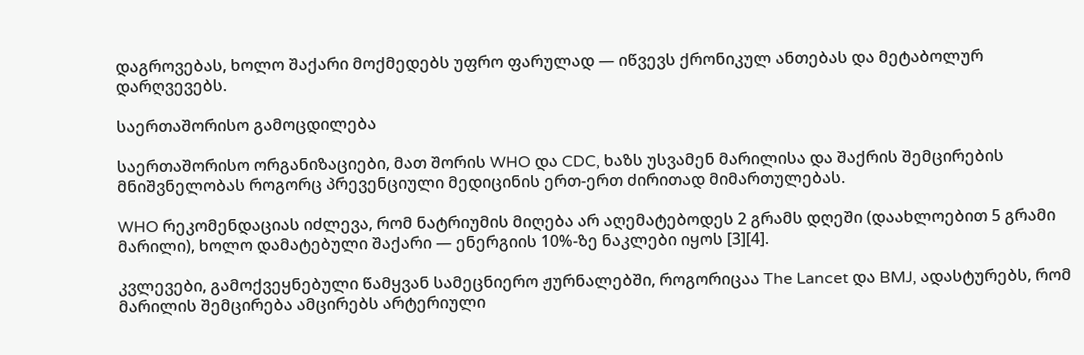დაგროვებას, ხოლო შაქარი მოქმედებს უფრო ფარულად — იწვევს ქრონიკულ ანთებას და მეტაბოლურ დარღვევებს.

საერთაშორისო გამოცდილება

საერთაშორისო ორგანიზაციები, მათ შორის WHO და CDC, ხაზს უსვამენ მარილისა და შაქრის შემცირების მნიშვნელობას როგორც პრევენციული მედიცინის ერთ-ერთ ძირითად მიმართულებას.

WHO რეკომენდაციას იძლევა, რომ ნატრიუმის მიღება არ აღემატებოდეს 2 გრამს დღეში (დაახლოებით 5 გრამი მარილი), ხოლო დამატებული შაქარი — ენერგიის 10%-ზე ნაკლები იყოს [3][4].

კვლევები, გამოქვეყნებული წამყვან სამეცნიერო ჟურნალებში, როგორიცაა The Lancet და BMJ, ადასტურებს, რომ მარილის შემცირება ამცირებს არტერიული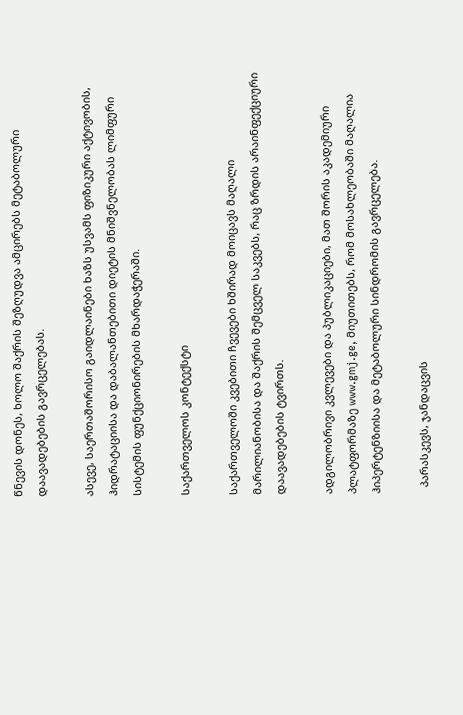წნევის დონეს, ხოლო შაქრის შეზღუდვა ამცირებს მეტაბოლური დაავადებების გავრცელებას.

ასევე, საერთაშორისო გაიდლაინები ხაზს უსვამს ფიზიკური აქტივობის, ჰიდრატაციისა და დაბალანთებითი დიეტის მნიშვნელობას ლიმფური სისტემის ფუნქციონირების მხარდაჭერაში.

საქართველოს კონტექსტი

საქართველოში კვებითი ჩვევები ხშირად მოიცავს მაღალი მარილიანობისა და შაქრის შემცველ საკვებს, რაც ზრდის არაინფექციური დაავადებების ტვირთს.

ადგილობრივი კვლევები და პუბლიკაციები, მათ შორის აკადემიური პლატფორმაზე www.gmj.ge, მიუთითებს, რომ მოსახლეობაში მაღალია ჰიპერტენზიისა და მეტაბოლური სინდრომის გავრცელება.

  პარასკევს, ჯანდაცვის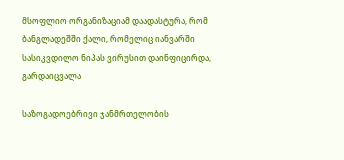მსოფლიო ორგანიზაციამ დაადასტურა, რომ ბანგლადეშში ქალი, რომელიც იანვარში სასიკვდილო ნიპას ვირუსით დაინფიცირდა, გარდაიცვალა

საზოგადოებრივი ჯანმრთელობის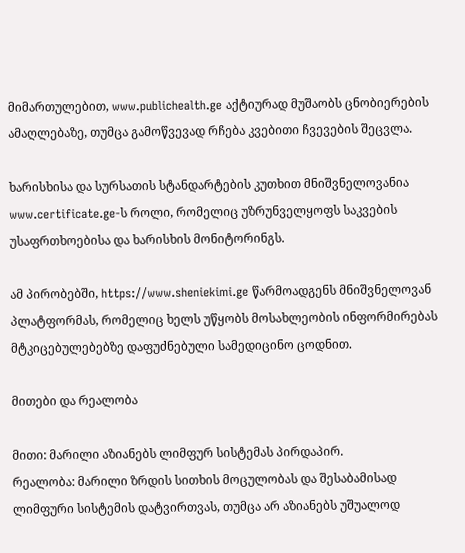მიმართულებით, www.publichealth.ge აქტიურად მუშაობს ცნობიერების ამაღლებაზე, თუმცა გამოწვევად რჩება კვებითი ჩვევების შეცვლა.

ხარისხისა და სურსათის სტანდარტების კუთხით მნიშვნელოვანია www.certificate.ge-ს როლი, რომელიც უზრუნველყოფს საკვების უსაფრთხოებისა და ხარისხის მონიტორინგს.

ამ პირობებში, https://www.sheniekimi.ge წარმოადგენს მნიშვნელოვან პლატფორმას, რომელიც ხელს უწყობს მოსახლეობის ინფორმირებას მტკიცებულებებზე დაფუძნებული სამედიცინო ცოდნით.

მითები და რეალობა

მითი: მარილი აზიანებს ლიმფურ სისტემას პირდაპირ.
რეალობა: მარილი ზრდის სითხის მოცულობას და შესაბამისად ლიმფური სისტემის დატვირთვას, თუმცა არ აზიანებს უშუალოდ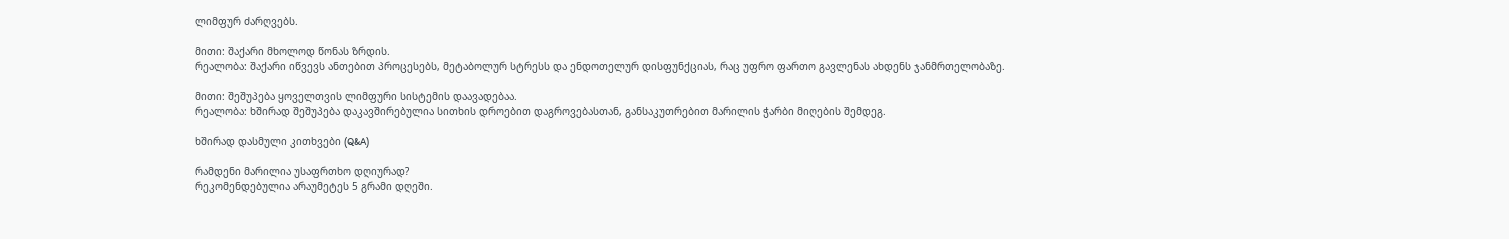ლიმფურ ძარღვებს.

მითი: შაქარი მხოლოდ წონას ზრდის.
რეალობა: შაქარი იწვევს ანთებით პროცესებს, მეტაბოლურ სტრესს და ენდოთელურ დისფუნქციას, რაც უფრო ფართო გავლენას ახდენს ჯანმრთელობაზე.

მითი: შეშუპება ყოველთვის ლიმფური სისტემის დაავადებაა.
რეალობა: ხშირად შეშუპება დაკავშირებულია სითხის დროებით დაგროვებასთან, განსაკუთრებით მარილის ჭარბი მიღების შემდეგ.

ხშირად დასმული კითხვები (Q&A)

რამდენი მარილია უსაფრთხო დღიურად?
რეკომენდებულია არაუმეტეს 5 გრამი დღეში.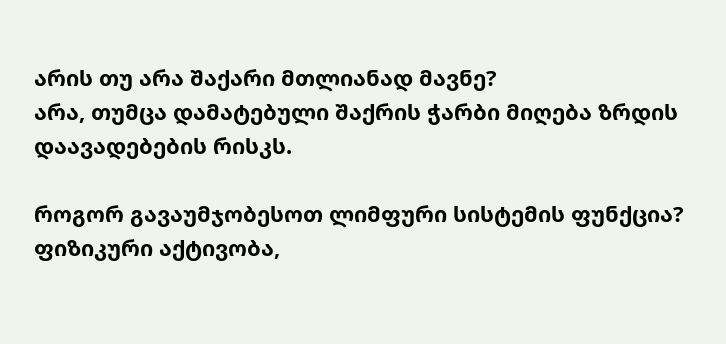არის თუ არა შაქარი მთლიანად მავნე?
არა, თუმცა დამატებული შაქრის ჭარბი მიღება ზრდის დაავადებების რისკს.

როგორ გავაუმჯობესოთ ლიმფური სისტემის ფუნქცია?
ფიზიკური აქტივობა,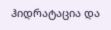ჰიდრატაცია და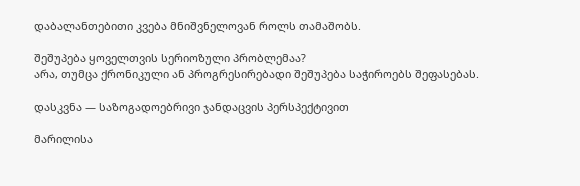დაბალანთებითი კვება მნიშვნელოვან როლს თამაშობს.

შეშუპება ყოველთვის სერიოზული პრობლემაა?
არა, თუმცა ქრონიკული ან პროგრესირებადი შეშუპება საჭიროებს შეფასებას.

დასკვნა — საზოგადოებრივი ჯანდაცვის პერსპექტივით

მარილისა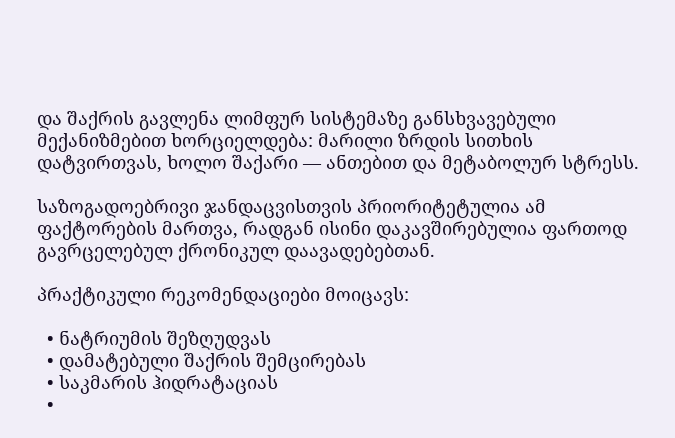და შაქრის გავლენა ლიმფურ სისტემაზე განსხვავებული მექანიზმებით ხორციელდება: მარილი ზრდის სითხის დატვირთვას, ხოლო შაქარი — ანთებით და მეტაბოლურ სტრესს.

საზოგადოებრივი ჯანდაცვისთვის პრიორიტეტულია ამ ფაქტორების მართვა, რადგან ისინი დაკავშირებულია ფართოდ გავრცელებულ ქრონიკულ დაავადებებთან.

პრაქტიკული რეკომენდაციები მოიცავს:

  • ნატრიუმის შეზღუდვას
  • დამატებული შაქრის შემცირებას
  • საკმარის ჰიდრატაციას
  •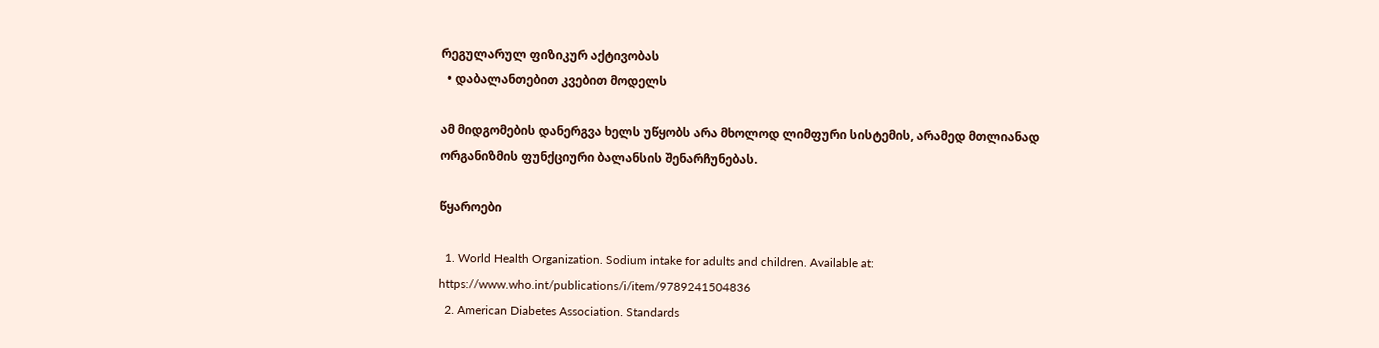რეგულარულ ფიზიკურ აქტივობას
  • დაბალანთებით კვებით მოდელს

ამ მიდგომების დანერგვა ხელს უწყობს არა მხოლოდ ლიმფური სისტემის, არამედ მთლიანად ორგანიზმის ფუნქციური ბალანსის შენარჩუნებას.

წყაროები

  1. World Health Organization. Sodium intake for adults and children. Available at: https://www.who.int/publications/i/item/9789241504836
  2. American Diabetes Association. Standards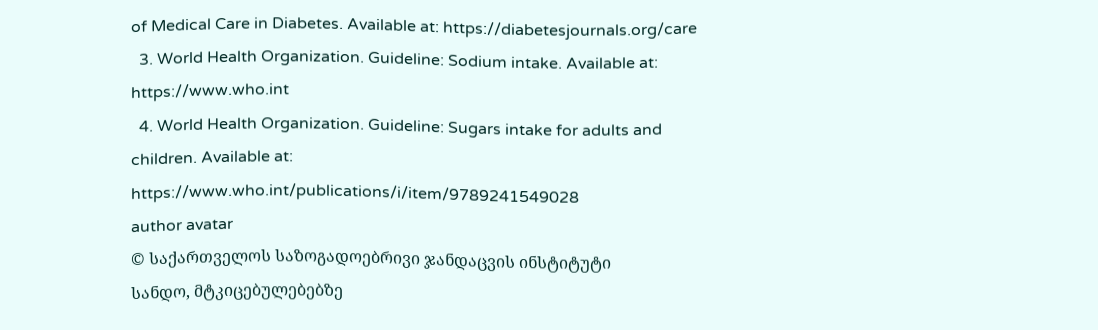of Medical Care in Diabetes. Available at: https://diabetesjournals.org/care
  3. World Health Organization. Guideline: Sodium intake. Available at: https://www.who.int
  4. World Health Organization. Guideline: Sugars intake for adults and children. Available at: https://www.who.int/publications/i/item/9789241549028
author avatar
© საქართველოს საზოგადოებრივი ჯანდაცვის ინსტიტუტი
სანდო, მტკიცებულებებზე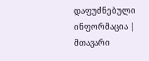დაფუძნებული ინფორმაცია | მთავარი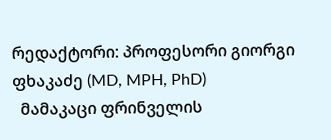რედაქტორი: პროფესორი გიორგი ფხაკაძე (MD, MPH, PhD)
  მამაკაცი ფრინველის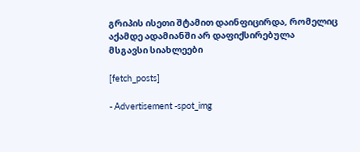გრიპის ისეთი შტამით დაინფიცირდა, რომელიც აქამდე ადამიანში არ დაფიქსირებულა
მსგავსი სიახლეები

[fetch_posts]

- Advertisement -spot_img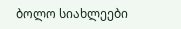ბოლო სიახლეები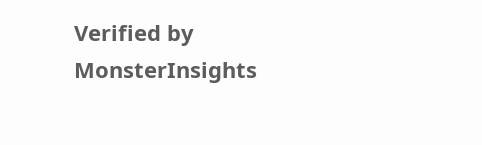Verified by MonsterInsights